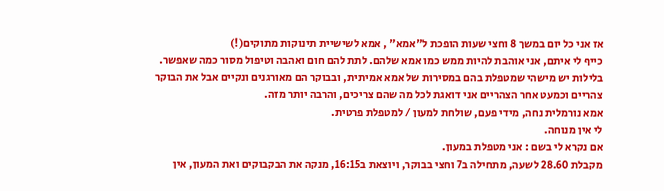אז אני כל יום במשך 8 וחצי שעות הופכת ל"אמא" , אמא לשישיית תינוקות מתוקים(!)
כייף לי איתם, אני אוהבת להיות ממש כמו אמא שלהם. לתת להם חום ואהבה וטיפול מסור כמה שאפשר. בלילות יש מישהי שמטפלת בהם במסירות של אמא אמיתית, ובבוקר הם מאורגנים ונקיים אבל את הבוקר צהריים וכמעט אחר הצהריים אני דואגת לכל מה שהם צריכים, והרבה יותר מזה.
אמא נורמלית נחה, מידי פעם, שולחת למעון / למטפלת פרטית.
לי אין מנוחה.
אם נקרא לי בשם : אני מטפלת במעון.
מקבלת 28.60 לשעה, מתחילה ב7 וחצי בבוקר, ויוצאת ב16:15, מנקה את הבקבוקים ואת המעון, אין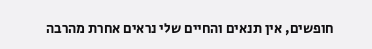חופשים, אין תנאים והחיים שלי נראים אחרת מהרבה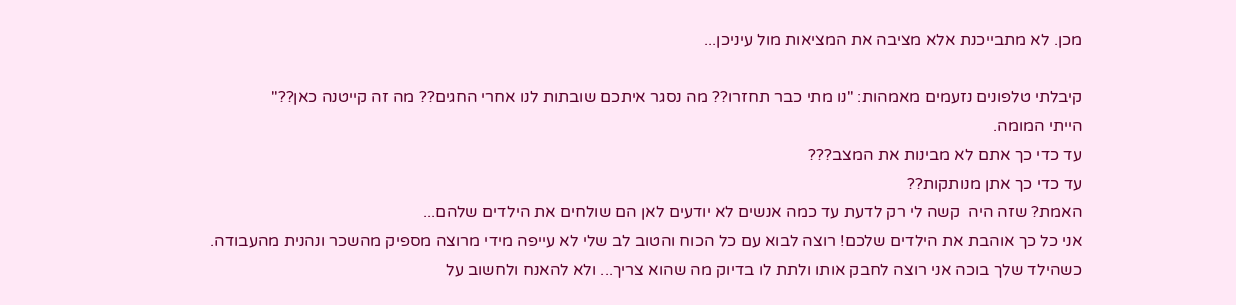מכן. לא מתבייכנת אלא מציבה את המציאות מול עיניכן...

קיבלתי טלפונים נזעמים מאמהות: "נו מתי כבר תחזרו?? מה נסגר איתכם שובתות לנו אחרי החגים?? מה זה קייטנה כאן??"
הייתי המומה.
עד כדי כך אתם לא מבינות את המצב???
עד כדי כך אתן מנותקות??
האמת? שזה היה  קשה לי רק לדעת עד כמה אנשים לא יודעים לאן הם שולחים את הילדים שלהם...
אני כל כך אוהבת את הילדים שלכם! רוצה לבוא עם כל הכוח והטוב לב שלי לא עייפה מידי מרוצה מספיק מהשכר ונהנית מהעבודה.
כשהילד שלך בוכה אני רוצה לחבק אותו ולתת לו בדיוק מה שהוא צריך... ולא להאנח ולחשוב על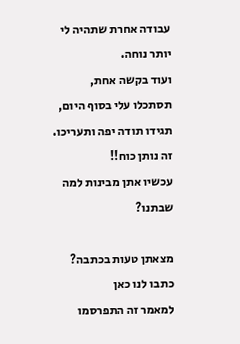עבודה אחרת שתהיה לי יותר נוחה.
ועוד בקשה אחת, תסתכלו עלי בסוף היום, תגידו תודה יפה ותעריכו. זה נותן כוח!!
עכשיו אתן מבינות למה שבתנו?

מצאתן טעות בכתבה? כתבו לנו כאן
למאמר זה התפרסמו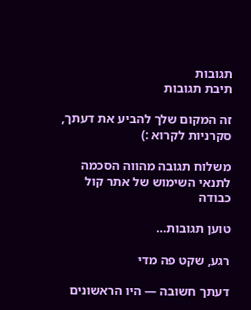תגובות
תיבת תגובות

זה המקום שלך להביע את דעתך, סקרניות לקרוא :)

משלוח תגובה מהווה הסכמה לתנאי השימוש של אתר קול כבודה

טוען תגובות…

רגע, שקט פה מדי

דעתך חשובה — היו הראשונים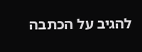להגיב על הכתבה